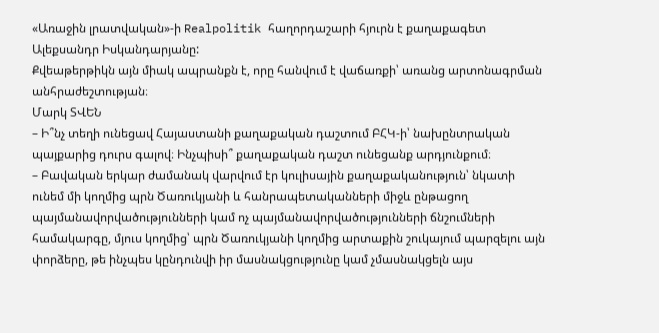«Առաջին լրատվական»-ի Realpolitik հաղորդաշարի հյուրն է քաղաքագետ Ալեքսանդր Իսկանդարյանը:
Քվեաթերթիկն այն միակ ապրանքն է, որը հանվում է վաճառքի՝ առանց արտոնագրման անհրաժեշտության։
Մարկ ՏՎԵՆ
– Ի՞նչ տեղի ունեցավ Հայաստանի քաղաքական դաշտում ԲՀԿ-ի՝ նախընտրական պայքարից դուրս գալով։ Ինչպիսի՞ քաղաքական դաշտ ունեցանք արդյունքում։
– Բավական երկար ժամանակ վարվում էր կուլիսային քաղաքականություն՝ նկատի ունեմ մի կողմից պրն Ծառուկյանի և հանրապետականների միջև ընթացող պայմանավորվածությունների կամ ոչ պայմանավորվածությունների ճնշումների համակարգը, մյուս կողմից՝ պրն Ծառուկյանի կողմից արտաքին շուկայում պարզելու այն փորձերը, թե ինչպես կընդունվի իր մասնակցությունը կամ չմասնակցելն այս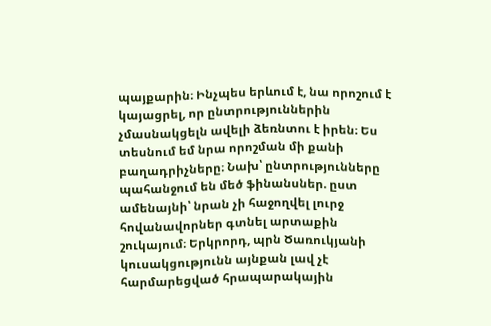պայքարին։ Ինչպես երևում է, նա որոշում է կայացրել, որ ընտրություններին չմասնակցելն ավելի ձեռնտու է իրեն։ Ես տեսնում եմ նրա որոշման մի քանի բաղադրիչները։ Նախ՝ ընտրությունները պահանջում են մեծ ֆինանսներ. ըստ ամենայնի՝ նրան չի հաջողվել լուրջ հովանավորներ գտնել արտաքին շուկայում։ Երկրորդ, պրն Ծառուկյանի կուսակցությունն այնքան լավ չէ հարմարեցված հրապարակային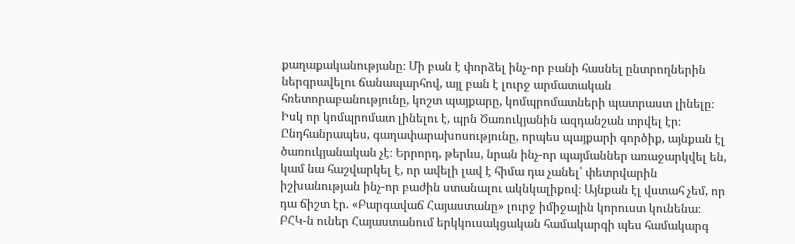քաղաքականությանը։ Մի բան է փորձել ինչ-որ բանի հասնել ընտրողներին ներգրավելու ճանապարհով, այլ բան է լուրջ արմատական հռետորաբանությունը, կոշտ պայքարը, կոմպրոմատների պատրաստ լինելը։ Իսկ որ կոմպրոմատ լինելու է, պրն Ծառուկյանին ազդանշան տրվել էր։ Ընդհանրապես, գաղափարախոսությունը, որպես պայքարի գործիք, այնքան էլ ծառուկյանական չէ։ Երրորդ, թերևս, նրան ինչ-որ պայմաններ առաջարկվել են, կամ նա հաշվարկել է, որ ավելի լավ է հիմա դա չանել՝ փետրվարին իշխանության ինչ-որ բաժին ստանալու ակնկալիքով։ Այնքան էլ վստահ չեմ, որ դա ճիշտ էր. «Բարգավաճ Հայաստանը» լուրջ իմիջային կորուստ կունենա։ ԲՀԿ-ն ուներ Հայաստանում երկկուսակցական համակարգի պես համակարգ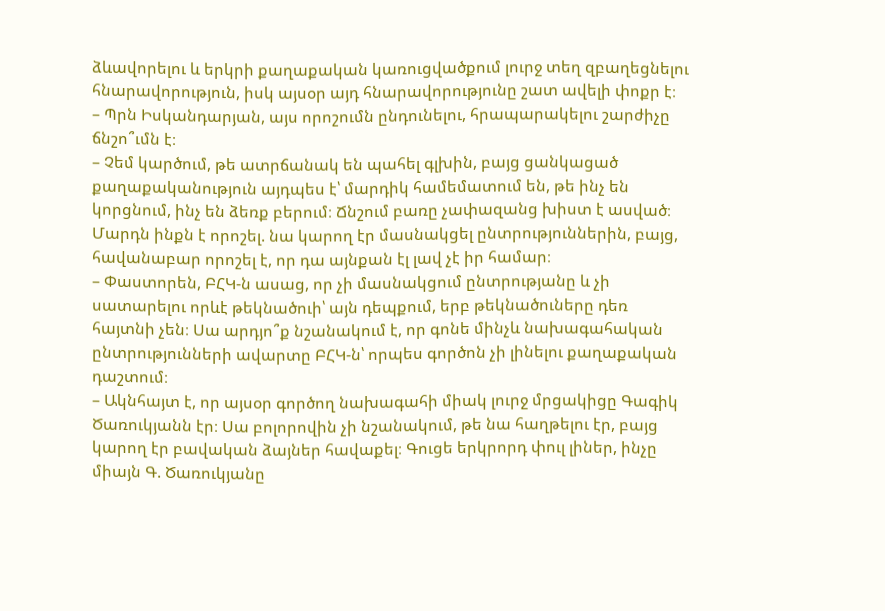ձևավորելու և երկրի քաղաքական կառուցվածքում լուրջ տեղ զբաղեցնելու հնարավորություն, իսկ այսօր այդ հնարավորությունը շատ ավելի փոքր է։
– Պրն Իսկանդարյան, այս որոշումն ընդունելու, հրապարակելու շարժիչը ճնշո՞ւմն է։
– Չեմ կարծում, թե ատրճանակ են պահել գլխին, բայց ցանկացած քաղաքականություն այդպես է՝ մարդիկ համեմատում են, թե ինչ են կորցնում, ինչ են ձեռք բերում։ Ճնշում բառը չափազանց խիստ է ասված։ Մարդն ինքն է որոշել. նա կարող էր մասնակցել ընտրություններին, բայց, հավանաբար որոշել է, որ դա այնքան էլ լավ չէ իր համար։
– Փաստորեն, ԲՀԿ-ն ասաց, որ չի մասնակցում ընտրությանը և չի սատարելու որևէ թեկնածուի՝ այն դեպքում, երբ թեկնածուները դեռ հայտնի չեն։ Սա արդյո՞ք նշանակում է, որ գոնե մինչև նախագահական ընտրությունների ավարտը ԲՀԿ-ն՝ որպես գործոն չի լինելու քաղաքական դաշտում։
– Ակնհայտ է, որ այսօր գործող նախագահի միակ լուրջ մրցակիցը Գագիկ Ծառուկյանն էր։ Սա բոլորովին չի նշանակում, թե նա հաղթելու էր, բայց կարող էր բավական ձայներ հավաքել։ Գուցե երկրորդ փուլ լիներ, ինչը միայն Գ. Ծառուկյանը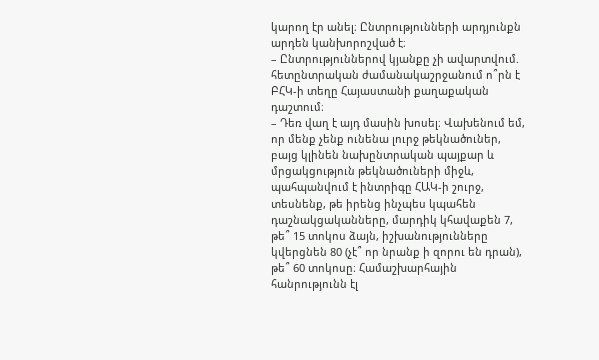կարող էր անել։ Ընտրությունների արդյունքն արդեն կանխորոշված է։
– Ընտրություններով կյանքը չի ավարտվում. հետընտրական ժամանակաշրջանում ո՞րն է ԲՀԿ-ի տեղը Հայաստանի քաղաքական դաշտում։
– Դեռ վաղ է այդ մասին խոսել։ Վախենում եմ, որ մենք չենք ունենա լուրջ թեկնածուներ, բայց կլինեն նախընտրական պայքար և մրցակցություն թեկնածուների միջև, պահպանվում է ինտրիգը ՀԱԿ-ի շուրջ, տեսնենք, թե իրենց ինչպես կպահեն դաշնակցականները, մարդիկ կհավաքեն 7, թե՞ 15 տոկոս ձայն, իշխանությունները կվերցնեն 80 (չէ՞ որ նրանք ի զորու են դրան), թե՞ 60 տոկոսը։ Համաշխարհային հանրությունն էլ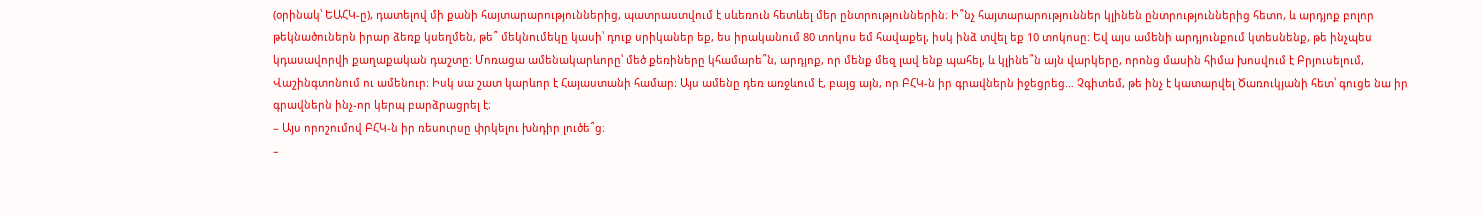(օրինակ՝ ԵԱՀԿ-ը), դատելով մի քանի հայտարարություններից, պատրաստվում է սևեռուն հետևել մեր ընտրություններին։ Ի՞նչ հայտարարություններ կլինեն ընտրություններից հետո, և արդյոք բոլոր թեկնածուներն իրար ձեռք կսեղմեն, թե՞ մեկնումեկը կասի՝ դուք սրիկաներ եք, ես իրականում 80 տոկոս եմ հավաքել, իսկ ինձ տվել եք 10 տոկոսը։ Եվ այս ամենի արդյունքում կտեսնենք, թե ինչպես կդասավորվի քաղաքական դաշտը։ Մոռացա ամենակարևորը՝ մեծ քեռիները կհամարե՞ն, արդյոք, որ մենք մեզ լավ ենք պահել, և կլինե՞ն այն վարկերը, որոնց մասին հիմա խոսվում է Բրյուսելում, Վաշինգտոնում ու ամենուր։ Իսկ սա շատ կարևոր է Հայաստանի համար։ Այս ամենը դեռ առջևում է, բայց այն, որ ԲՀԿ-ն իր գրավներն իջեցրեց… Չգիտեմ, թե ինչ է կատարվել Ծառուկյանի հետ՝ գուցե նա իր գրավներն ինչ-որ կերպ բարձրացրել է։
– Այս որոշումով ԲՀԿ-ն իր ռեսուրսը փրկելու խնդիր լուծե՞ց։
–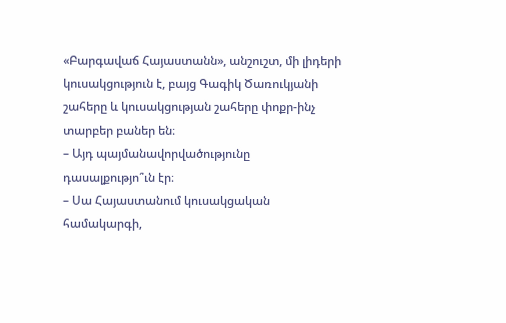«Բարգավաճ Հայաստանն», անշուշտ, մի լիդերի կուսակցություն է, բայց Գագիկ Ծառուկյանի շահերը և կուսակցության շահերը փոքր-ինչ տարբեր բաներ են։
– Այդ պայմանավորվածությունը դասալքությո՞ւն էր։
– Սա Հայաստանում կուսակցական համակարգի,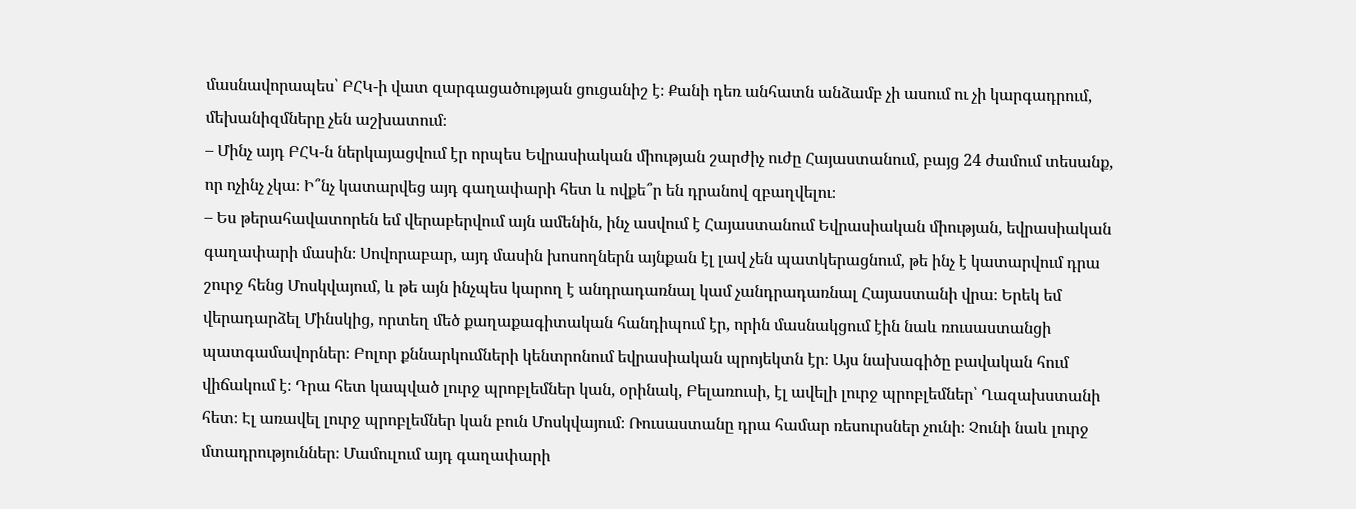մասնավորապես՝ ԲՀԿ-ի վատ զարգացածության ցուցանիշ է։ Քանի դեռ անհատն անձամբ չի ասում ու չի կարգադրում, մեխանիզմները չեն աշխատում։
– Մինչ այդ ԲՀԿ-ն ներկայացվում էր որպես Եվրասիական միության շարժիչ ուժը Հայաստանում, բայց 24 ժամում տեսանք, որ ոչինչ չկա։ Ի՞նչ կատարվեց այդ գաղափարի հետ և ովքե՞ր են դրանով զբաղվելու։
– Ես թերահավատորեն եմ վերաբերվում այն ամենին, ինչ ասվում է Հայաստանում Եվրասիական միության, եվրասիական գաղափարի մասին։ Սովորաբար, այդ մասին խոսողներն այնքան էլ լավ չեն պատկերացնում, թե ինչ է կատարվում դրա շուրջ հենց Մոսկվայում, և թե այն ինչպես կարող է անդրադառնալ կամ չանդրադառնալ Հայաստանի վրա։ Երեկ եմ վերադարձել Մինսկից, որտեղ մեծ քաղաքագիտական հանդիպում էր, որին մասնակցում էին նաև ռուսաստանցի պատգամավորներ։ Բոլոր քննարկումների կենտրոնում եվրասիական պրոյեկտն էր։ Այս նախագիծը բավական հում վիճակում է։ Դրա հետ կապված լուրջ պրոբլեմներ կան, օրինակ, Բելառուսի, էլ ավելի լուրջ պրոբլեմներ՝ Ղազախստանի հետ։ Էլ առավել լուրջ պրոբլեմներ կան բուն Մոսկվայում։ Ռուսաստանը դրա համար ռեսուրսներ չունի։ Չունի նաև լուրջ մտադրություններ։ Մամուլում այդ գաղափարի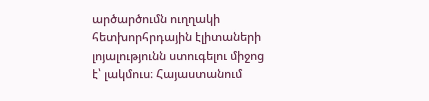արծարծումն ուղղակի հետխորհրդային էլիտաների լոյալությունն ստուգելու միջոց է՝ լակմուս։ Հայաստանում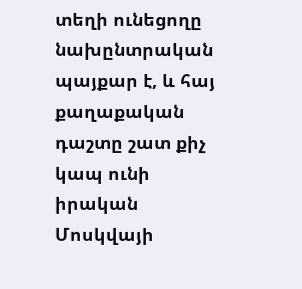տեղի ունեցողը նախընտրական պայքար է, և հայ քաղաքական դաշտը շատ քիչ կապ ունի իրական Մոսկվայի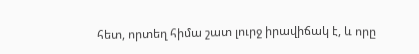հետ, որտեղ հիմա շատ լուրջ իրավիճակ է, և որը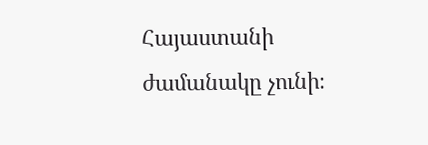Հայաստանի ժամանակը չունի։